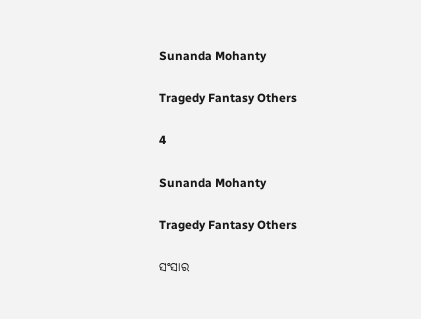Sunanda Mohanty

Tragedy Fantasy Others

4

Sunanda Mohanty

Tragedy Fantasy Others

ସଂସାର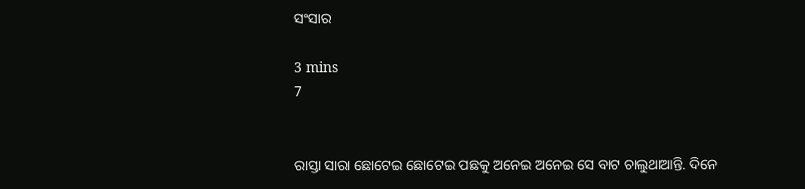ସଂସାର

3 mins
7


ରାସ୍ତା ସାରା ଛୋଟେଇ ଛୋଟେଇ ପଛକୁ ଅନେଇ ଅନେଇ ସେ ବାଟ ଚାଲୁଥାଆନ୍ତି. ଦିନେ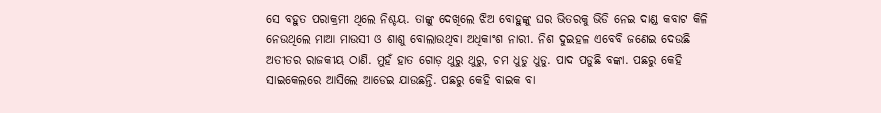ସେ ବହୁତ ପରାକ୍ରମୀ ଥିଲେ ନିଶ୍ଚୟ. ତାଙ୍କୁ ଦେଖିଲେ ଝିଅ ବୋହୁଙ୍କୁ ଘର ଭିତରକୁ ଭିଡି ନେଇ ଦାଣ୍ଡ କବାଟ କିଳି ନେଉଥିଲେ ମାଆ ମାଉସୀ ଓ ଶାଶୁ ବୋଲାଉଥିବା ଅଧିକାଂଶ ନାରୀ. ନିଶ ଦୁଇହଳ ଏବେବି ଜଣେଇ ଦେଉଛି ଅତୀତର ରାଜକୀୟ ଠାଣି. ମୁହଁ ହାତ ଗୋଡ଼ ଥୁରୁ ଥୁରୁ, ଚମ ଧୁଡୁ ଧୁଡୁ. ପାଦ ପଡୁଛି ବଙ୍କା. ପଛରୁ କେହି ସାଇକେଲରେ ଆସିଲେ ଆଡେଇ ଯାଉଛନ୍ତି. ପଛରୁ କେହି ବାଇକ ବା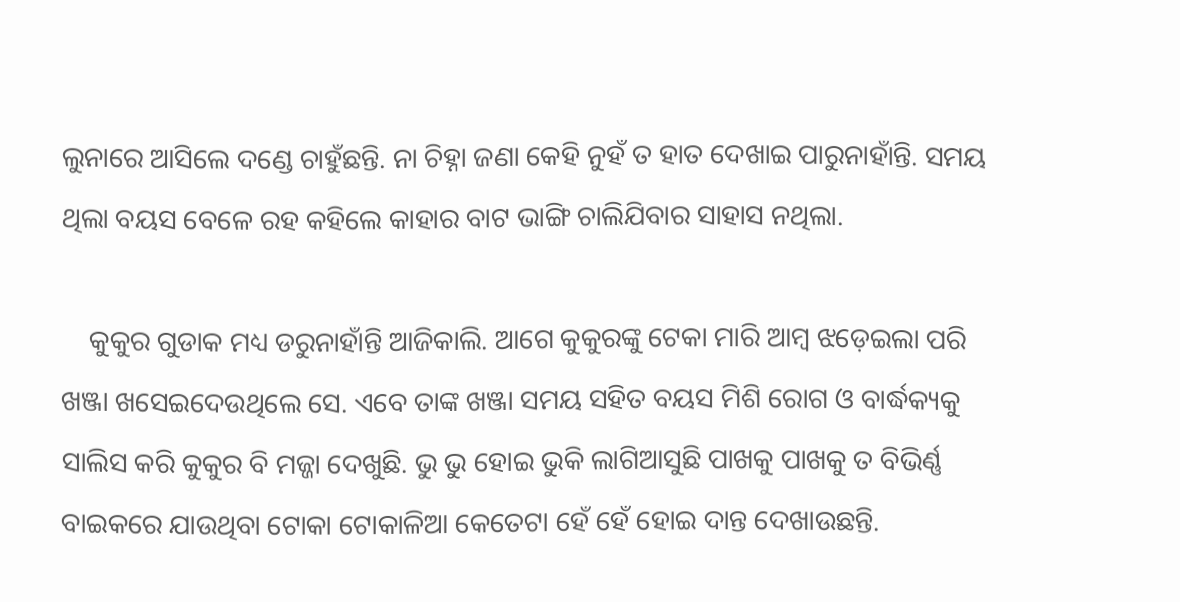ଲୁନାରେ ଆସିଲେ ଦଣ୍ଡେ ଚାହୁଁଛନ୍ତି. ନା ଚିହ୍ନା ଜଣା କେହି ନୁହଁ ତ ହାତ ଦେଖାଇ ପାରୁନାହାଁନ୍ତି. ସମୟ ଥିଲା ବୟସ ବେଳେ ରହ କହିଲେ କାହାର ବାଟ ଭାଙ୍ଗି ଚାଲିଯିବାର ସାହାସ ନଥିଲା.

    କୁକୁର ଗୁଡାକ ମଧ୍ୟ ଡରୁନାହାଁନ୍ତି ଆଜିକାଲି. ଆଗେ କୁକୁରଙ୍କୁ ଟେକା ମାରି ଆମ୍ବ ଝଡ଼େଇଲା ପରି ଖଞ୍ଜା ଖସେଇଦେଉଥିଲେ ସେ. ଏବେ ତାଙ୍କ ଖଞ୍ଜା ସମୟ ସହିତ ବୟସ ମିଶି ରୋଗ ଓ ବାର୍ଦ୍ଧକ୍ୟକୁ ସାଲିସ କରି କୁକୁର ବି ମଜ୍ଜା ଦେଖୁଛି. ଭୁ ଭୁ ହୋଇ ଭୁକି ଲାଗିଆସୁଛି ପାଖକୁ ପାଖକୁ ତ ବିଭିର୍ଣ୍ଣ ବାଇକରେ ଯାଉଥିବା ଟୋକା ଟୋକାଳିଆ କେତେଟା ହେଁ ହେଁ ହୋଇ ଦାନ୍ତ ଦେଖାଉଛନ୍ତି.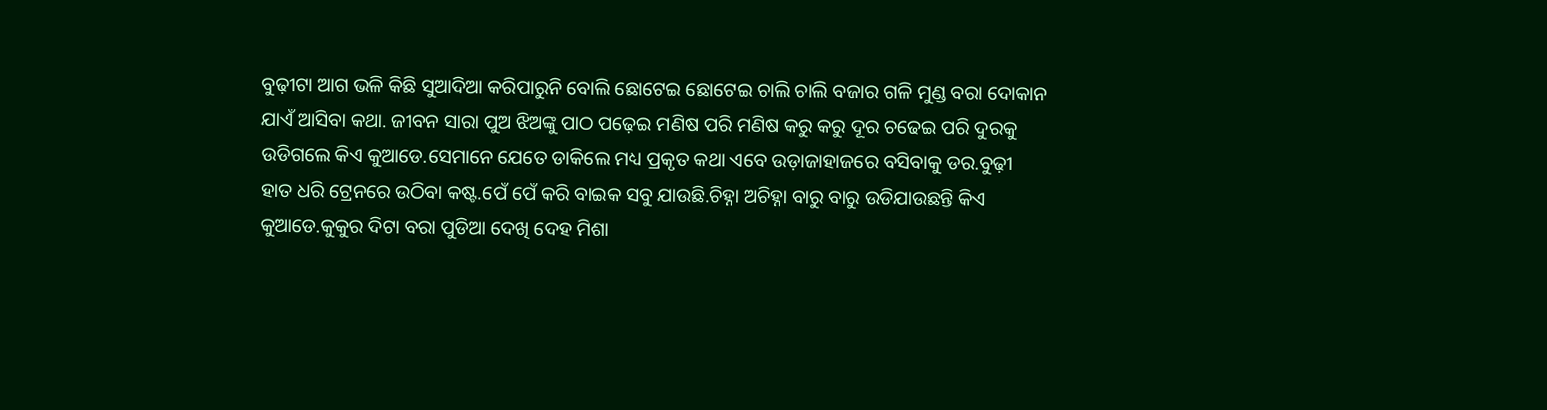ବୁଢ଼ୀଟା ଆଗ ଭଳି କିଛି ସୁଆଦିଆ କରିପାରୁନି ବୋଲି ଛୋଟେଇ ଛୋଟେଇ ଚାଲି ଚାଲି ବଜାର ଗଳି ମୁଣ୍ଡ ବରା ଦୋକାନ ଯାଏଁ ଆସିବା କଥା. ଜୀବନ ସାରା ପୁଅ ଝିଅଙ୍କୁ ପାଠ ପଢ଼େଇ ମଣିଷ ପରି ମଣିଷ କରୁ କରୁ ଦୂର ଚଢେଇ ପରି ଦୁରକୁ ଉଡିଗଲେ କିଏ କୁଆଡେ.ସେମାନେ ଯେତେ ଡାକିଲେ ମଧ୍ୟ ପ୍ରକୃତ କଥା ଏବେ ଉଡ଼ାଜାହାଜରେ ବସିବାକୁ ଡର.ବୁଢ଼ୀ ହାତ ଧରି ଟ୍ରେନରେ ଉଠିବା କଷ୍ଟ.ପେଁ ପେଁ କରି ବାଇକ ସବୁ ଯାଉଛି.ଚିହ୍ନା ଅଚିହ୍ନା ବାରୁ ବାରୁ ଉଡିଯାଉଛନ୍ତି କିଏ କୁଆଡେ.କୁକୁର ଦିଟା ବରା ପୁଡିଆ ଦେଖି ଦେହ ମିଶା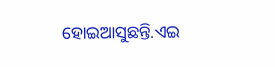ହୋଇଆସୁଛନ୍ତି.ଏଇ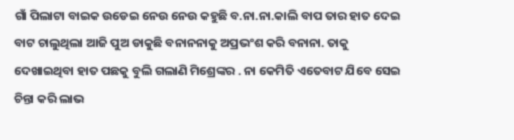ଗାଁ ପିଲାଟା ବାଇକ ଉଡେଇ ନେଉ ନେଉ କହୁଛି ବ.ନା.ନା.କାଲି ବାପ ତାର ହାତ ଦେଇ ବାଟ ଚାଲୁଥିଲା ଆଜି ପୁଅ ଡାକୁଛି ବନାନନାକୁ ଅପ୍ରଭଂଶ କରି ବନାନା. ତାକୁ ଦେଖାଇଥିବା ହାତ ପଛକୁ ବୁଲି ଗଲାଣି ମିଶ୍ରେଙ୍କର . ନା କେମିତି ଏତେବାଟ ଯିବେ ସେଇ ଚିନ୍ତା କରି ଲାଭ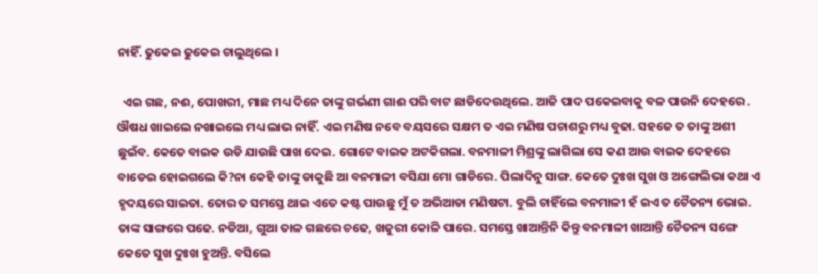ନାହିଁ. ଢୁକେଇ ଢୁକେଇ ଚାଲୁଥିଲେ ।

  ଏଇ ଗଛ, ନଈ, ପୋଖରୀ, ମାଛ ମଧ୍ୟ ଦିନେ ତାଙ୍କୁ ଗର୍ଭଣୀ ଗାଈ ପରି ବାଟ ଛାଡିଦେଉଥିଲେ. ଆଜି ପାଦ ପକେଇବାକୁ ବଳ ପାଉନି ଦେହରେ . ଔଷଧ ଖାଇଲେ ନଖାଇଲେ ମଧ୍ୟ ଲାଭ ନାହିଁ. ଏଇ ମଣିଷ ନବେ ବୟସରେ ସକ୍ଷମ ତ ଏଇ ମଣିଷ ପଚାଶରୁ ମଧ୍ୟ ବୁଢା. ସହଜେ ତ ତାଙ୍କୁ ଅଶୀ ଛୁଇଁବ. କେତେ ବାଇକ ଉଡି ଯାଉଛି ପାଖ ଦେଇ. ଗୋଟେ ବାଇକ ଅଟକିଗଲା. ବନମାଳୀ ମିଶ୍ରଙ୍କୁ ଲାଗିଲା ସେ କଣ ଆଉ ବାଇକ ଦେହରେ ବାଡେଇ ହୋଇଗଲେ କି?ନା କେହି ତାଙ୍କୁ ଡାକୁଛି ଆ ବନମାଳୀ ବସିଯା ମୋ ଗାଡିରେ. ପିଲାଦିନୁ ସାଙ୍ଗ. କେତେ ଦୁଃଖ ସୁଖ ଓ ଅଙ୍ଗେଲିଭା କଥା ଏ ହୃଦୟରେ ସାଇତା. ତୋର ତ ସମସ୍ତେ ଥାଇ ଏତେ କଷ୍ଟ ପାଉଛୁ ମୁଁ ତ ଅଭିଆଡା ମଣିଷଟା. ବୁଲି ଚାହିଁଲେ ବନମାଳୀ ହଁ ଇଏ ତ ଚୈତନ୍ୟ ଭୋଇ. ତାଙ୍କ ସାଙ୍ଗରେ ପଢେ. ନଡିଆ, ଗୁଆ ତାଳ ଗଛରେ ଚଢେ, ଖଜୁରୀ କୋଳି ପାରେ. ସମସ୍ତେ ଖାଆନ୍ତିନି କିନ୍ତୁ ବନମାଳୀ ଖାଆନ୍ତି ଚୈତନ୍ୟ ସଙ୍ଗେ କେତେ ସୁଖ ଦୁଃଖ ହୁଅନ୍ତି. ବସିଲେ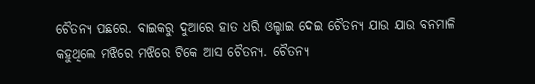ଚୈତନ୍ୟ ପଛରେ. ବାଇକରୁ ଦୁଆରେ ହାତ ଧରି ଓଲ୍ହାଇ ଦେଇ ଚୈତନ୍ୟ ଯାଉ ଯାଉ ବନମାଳି କହୁଥିଲେ ମଝିରେ ମଝିରେ ଟିକେ ଆସ ଚୈତନ୍ୟ. ଚୈତନ୍ୟ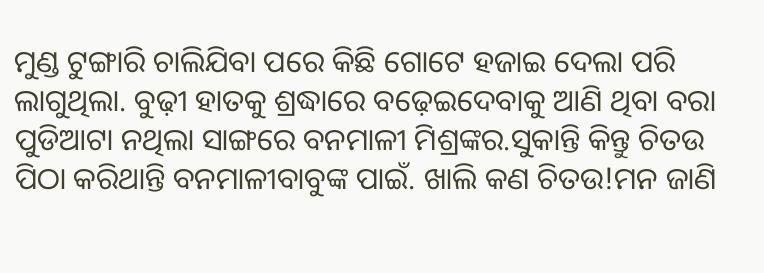ମୁଣ୍ଡ ଟୁଙ୍ଗାରି ଚାଲିଯିବା ପରେ କିଛି ଗୋଟେ ହଜାଇ ଦେଲା ପରି ଲାଗୁଥିଲା. ବୁଢ଼ୀ ହାତକୁ ଶ୍ରଦ୍ଧାରେ ବଢ଼େଇଦେବାକୁ ଆଣି ଥିବା ବରା ପୁଡିଆଟା ନଥିଲା ସାଙ୍ଗରେ ବନମାଳୀ ମିଶ୍ରଙ୍କର.ସୁକାନ୍ତି କିନ୍ତୁ ଚିତଉ ପିଠା କରିଥାନ୍ତି ବନମାଳୀବାବୁଙ୍କ ପାଇଁ. ଖାଲି କଣ ଚିତଉ!ମନ ଜାଣି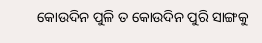କୋଉଦିନ ପୁଳି ତ କୋଉଦିନ ପୁରି ସାଙ୍ଗକୁ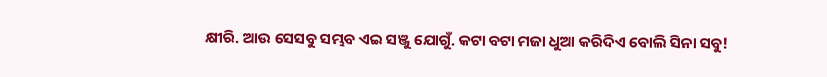କ୍ଷୀରି. ଆଉ ସେସବୁ ସମ୍ଭବ ଏଇ ସଞ୍ଜୁ ଯୋଗୁଁ. କଟା ବଟା ମଜା ଧୁଆ କରିଦିଏ ବୋଲି ସିନା ସବୁ!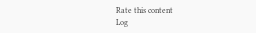Rate this content
Log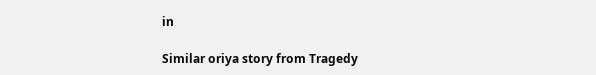in

Similar oriya story from Tragedy